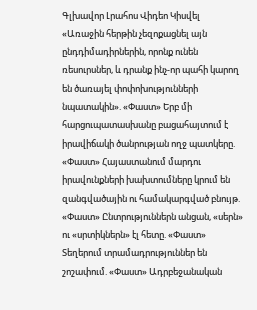Գլխավոր Լրահոս Վիդեո Կիսվել
«Առաջին հերթին չեզոքացնել այն ընդդիմադիրներին, որոնք ունեն ռեսուրսներ, և դրանք ինչ-որ պահի կարող են ծառայել փոփոխությունների նպատակին». «Փաստ» Երբ մի հարցուպատասխանը բացահայտում է իրավիճակի ծանրության ողջ պատկերը. «Փաստ» Հայաստանում մարդու իրավունքների խախտումները կրում են զանգվածային ու համակարգված բնույթ. «Փաստ» Ընտրություններն անցան, «սերն» ու «սրտիկներն» էլ հետը. «Փաստ» Տեղերում տրամադրություններ են շոշափում. «Փաստ» Ադրբեջանական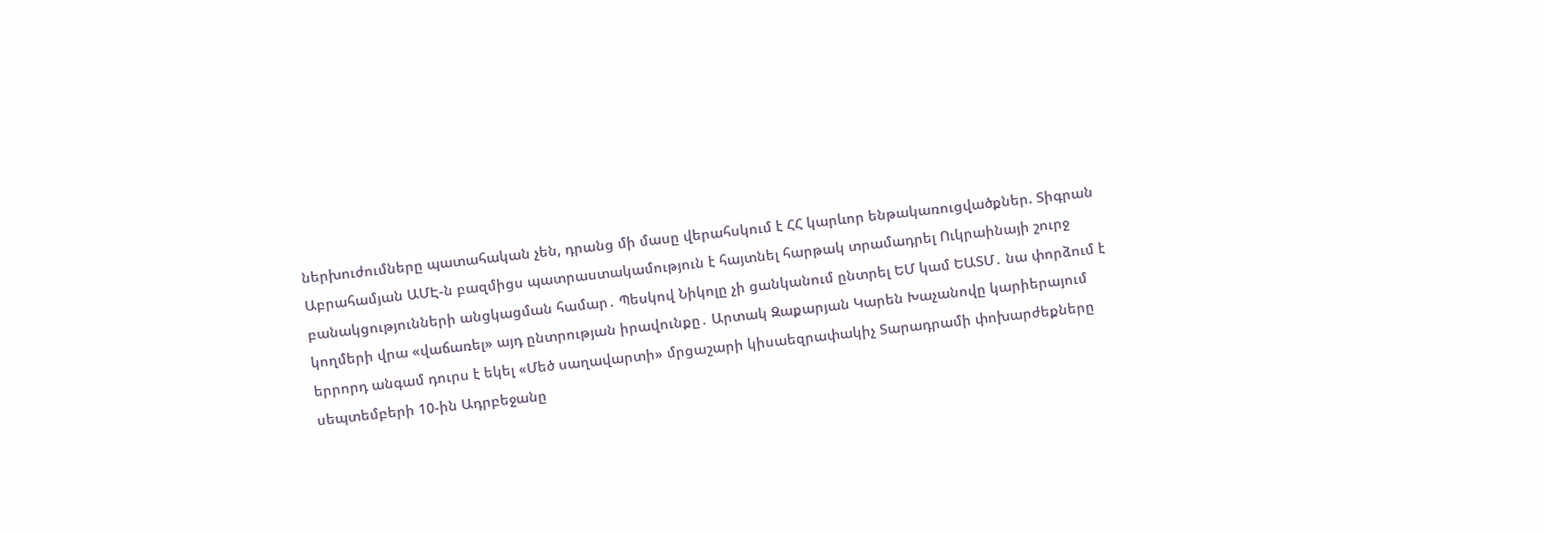ներխուժումները պատահական չեն, դրանց մի մասը վերահսկում է ՀՀ կարևոր ենթակառուցվածքներ. Տիգրան Աբրահամյան ԱՄԷ-ն բազմիցս պատրաստակամություն է հայտնել հարթակ տրամադրել Ուկրաինայի շուրջ բանակցությունների անցկացման համար․ Պեսկով Նիկոլը չի ցանկանում ընտրել ԵՄ կամ ԵԱՏՄ․ նա փորձում է կողմերի վրա «վաճառել» այդ ընտրության իրավունքը․ Արտակ Զաքարյան Կարեն Խաչանովը կարիերայում երրորդ անգամ դուրս է եկել «Մեծ սաղավարտի» մրցաշարի կիսաեզրափակիչ Տարադրամի փոխարժեքները սեպտեմբերի 10-ին Ադրբեջանը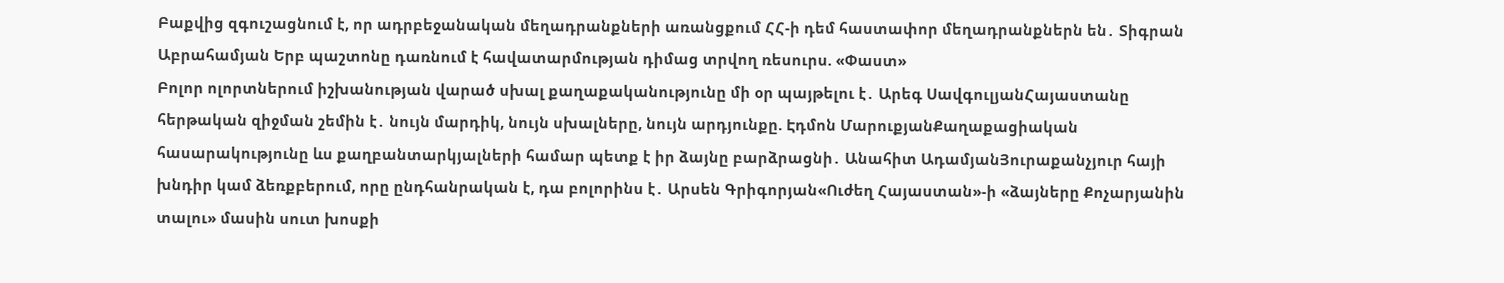Բաքվից զգուշացնում է, որ ադրբեջանական մեղադրանքների առանցքում ՀՀ-ի դեմ հաստափոր մեղադրանքներն են․ Տիգրան Աբրահամյան Երբ պաշտոնը դառնում է հավատարմության դիմաց տրվող ռեսուրս. «Փաստ»
Բոլոր ոլորտներում իշխանության վարած սխալ քաղաքականությունը մի օր պայթելու է․ Արեգ ՍավգուլյանՀայաստանը հերթական զիջման շեմին է․ նույն մարդիկ, նույն սխալները, նույն արդյունքը. Էդմոն ՄարուքյանՔաղաքացիական հասարակությունը ևս քաղբանտարկյալների համար պետք է իր ձայնը բարձրացնի․ Անահիտ ԱդամյանՅուրաքանչյուր հայի խնդիր կամ ձեռքբերում, որը ընդհանրական է, դա բոլորինս է․ Արսեն Գրիգորյան«Ուժեղ Հայաստան»-ի «ձայները Քոչարյանին տալու» մասին սուտ խոսքի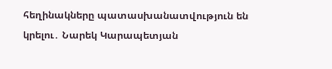հեղինակները պատասխանատվություն են կրելու․ Նարեկ Կարապետյան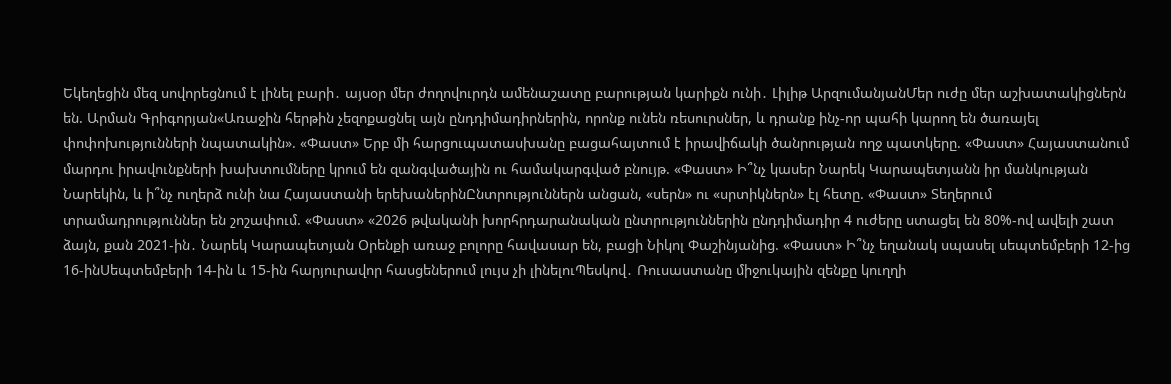Եկեղեցին մեզ սովորեցնում է լինել բարի․ այսօր մեր ժողովուրդն ամենաշատը բարության կարիքն ունի․ Լիլիթ ԱրզումանյանՄեր ուժը մեր աշխատակիցներն են. Արման Գրիգորյան«Առաջին հերթին չեզոքացնել այն ընդդիմադիրներին, որոնք ունեն ռեսուրսներ, և դրանք ինչ-որ պահի կարող են ծառայել փոփոխությունների նպատակին». «Փաստ» Երբ մի հարցուպատասխանը բացահայտում է իրավիճակի ծանրության ողջ պատկերը. «Փաստ» Հայաստանում մարդու իրավունքների խախտումները կրում են զանգվածային ու համակարգված բնույթ. «Փաստ» Ի՞նչ կասեր Նարեկ Կարապետյանն իր մանկության Նարեկին, և ի՞նչ ուղերձ ունի նա Հայաստանի երեխաներինԸնտրություններն անցան, «սերն» ու «սրտիկներն» էլ հետը. «Փաստ» Տեղերում տրամադրություններ են շոշափում. «Փաստ» «2026 թվականի խորհրդարանական ընտրություններին ընդդիմադիր 4 ուժերը ստացել են 80%-ով ավելի շատ ձայն, քան 2021-ին․ Նարեկ Կարապետյան Oրենքի առաջ բոլորը հավասար են, բացի Նիկոլ Փաշինյանից. «Փաստ» Ի՞նչ եղանակ սպասել սեպտեմբերի 12-ից 16-ինՍեպտեմբերի 14-ին և 15-ին հարյուրավոր հասցեներում լույս չի լինելուՊեսկով․ Ռուսաստանը միջուկային զենքը կուղղի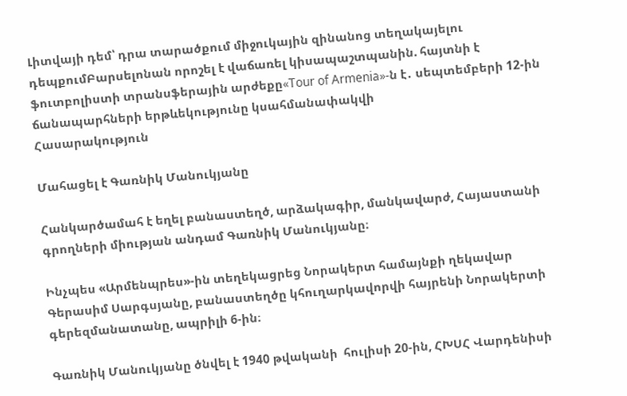Լիտվայի դեմ՝ դրա տարածքում միջուկային զինանոց տեղակայելու դեպքումԲարսելոնան որոշել է վաճառել կիսապաշտպանին. հայտնի է ֆուտբոլիստի տրանսֆերային արժեքը«Tour of Armenia»-ն է․ սեպտեմբերի 12-ին ճանապարհների երթևեկությունը կսահմանափակվի
Հասարակություն

Մահացել է Գառնիկ Մանուկյանը

Հանկարծամահ է եղել բանաստեղծ, արձակագիր, մանկավարժ, Հայաստանի գրողների միության անդամ Գառնիկ Մանուկյանը։

Ինչպես «Արմենպրես»-ին տեղեկացրեց Նորակերտ համայնքի ղեկավար Գերասիմ Սարգսյանը, բանաստեղծը կհուղարկավորվի հայրենի Նորակերտի գերեզմանատանը, ապրիլի 6-ին։

Գառնիկ Մանուկյանը ծնվել է 1940 թվականի  հուլիսի 20-ին, ՀԽՍՀ Վարդենիսի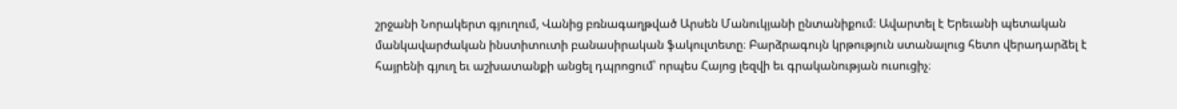շրջանի Նորակերտ գյուղում, Վանից բռնագաղթված Արսեն Մանուկյանի ընտանիքում։ Ավարտել է Երեւանի պետական մանկավարժական ինստիտուտի բանասիրական ֆակուլտետը։ Բարձրագույն կրթություն ստանալուց հետո վերադարձել է հայրենի գյուղ եւ աշխատանքի անցել դպրոցում՝ որպես Հայոց լեզվի եւ գրականության ուսուցիչ։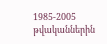1985-2005 թվականներին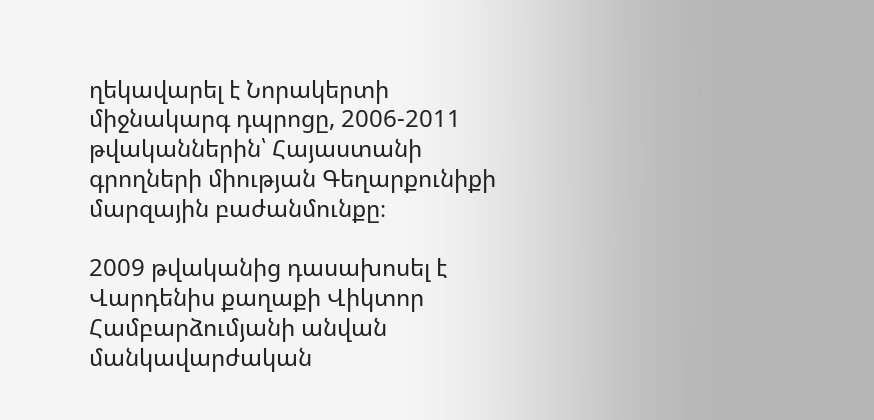ղեկավարել է Նորակերտի միջնակարգ դպրոցը, 2006-2011 թվականներին՝ Հայաստանի գրողների միության Գեղարքունիքի մարզային բաժանմունքը։

2009 թվականից դասախոսել է Վարդենիս քաղաքի Վիկտոր Համբարձումյանի անվան մանկավարժական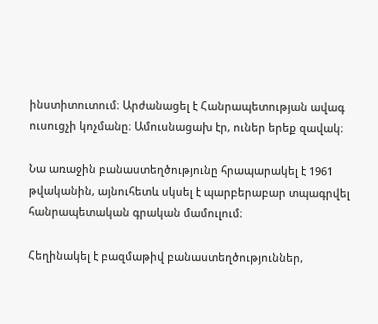ինստիտուտում։ Արժանացել է Հանրապետության ավագ ուսուցչի կոչմանը։ Ամուսնացախ էր, ուներ երեք զավակ։

Նա առաջին բանաստեղծությունը հրապարակել է 1961 թվականին, այնուհետև սկսել է պարբերաբար տպագրվել հանրապետական գրական մամուլում։

Հեղինակել է բազմաթիվ բանաստեղծություններ,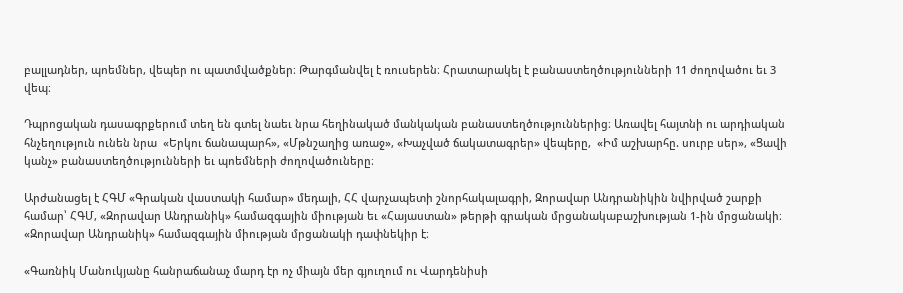բալլադներ, պոեմներ, վեպեր ու պատմվածքներ։ Թարգմանվել է ռուսերեն։ Հրատարակել է բանաստեղծությունների 11 ժողովածու եւ 3 վեպ։

Դպրոցական դասագրքերում տեղ են գտել նաեւ նրա հեղինակած մանկական բանաստեղծություններից։ Առավել հայտնի ու արդիական հնչեղություն ունեն նրա  «Երկու ճանապարհ», «Մթնշաղից առաջ», «Խաչված ճակատագրեր» վեպերը,  «Իմ աշխարհը. սուրբ սեր», «Ցավի կանչ» բանաստեղծությունների եւ պոեմների ժողովածուները։

Արժանացել է ՀԳՄ «Գրական վաստակի համար» մեդալի, ՀՀ վարչապետի շնորհակալագրի, Զորավար Անդրանիկին նվիրված շարքի համար՝ ՀԳՄ, «Զորավար Անդրանիկ» համազգային միության եւ «Հայաստան» թերթի գրական մրցանակաբաշխության 1-ին մրցանակի։ «Զորավար Անդրանիկ» համազգային միության մրցանակի դափնեկիր է։

«Գառնիկ Մանուկյանը հանրաճանաչ մարդ էր ոչ միայն մեր գյուղում ու Վարդենիսի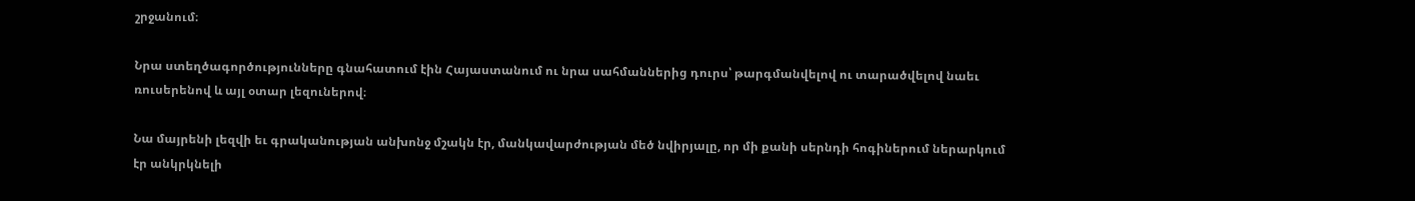շրջանում։

Նրա ստեղծագործությունները գնահատում էին Հայաստանում ու նրա սահմաններից դուրս՝ թարգմանվելով ու տարածվելով նաեւ ռուսերենով և այլ օտար լեզուներով։

Նա մայրենի լեզվի եւ գրականության անխոնջ մշակն էր, մանկավարժության մեծ նվիրյալը, որ մի քանի սերնդի հոգիներում ներարկում էր անկրկնելի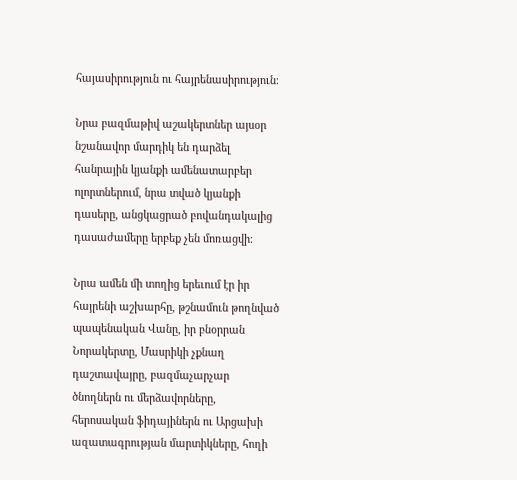հայասիրություն ու հայրենասիրություն։

Նրա բազմաթիվ աշակերտներ այսօր նշանավոր մարդիկ են դարձել հանրային կյանքի ամենատարբեր ոլորտներում, նրա տված կյանքի դասերը, անցկացրած բովանդակալից դասաժամերը երբեք չեն մոռացվի։

Նրա ամեն մի տողից երեւում էր իր հայրենի աշխարհը, թշնամուն թողնված պապենական Վանը, իր բնօրրան Նորակերտը, Մասրիկի չքնաղ դաշտավայրը, բազմաչարչար ծնողներն ու մերձավորները, հերոսական ֆիդայիներն ու Արցախի ազատագրության մարտիկները, հողի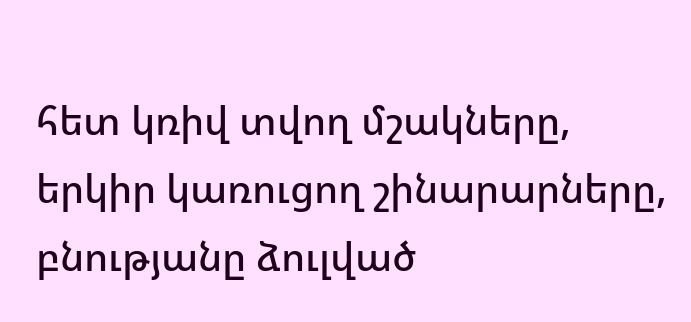հետ կռիվ տվող մշակները, երկիր կառուցող շինարարները, բնությանը ձուլված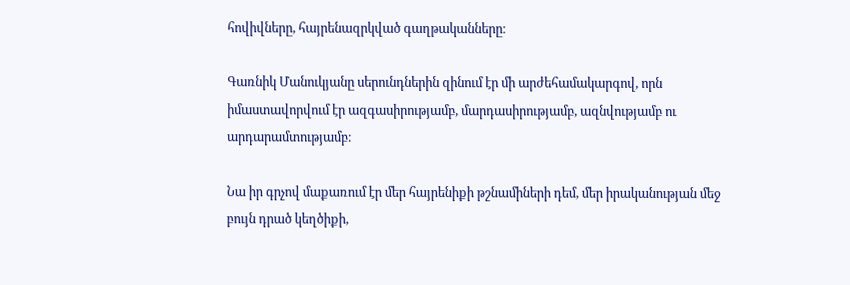հովիվները, հայրենազրկված գաղթականները։

Գառնիկ Մանուկյանը սերունդներին զինում էր մի արժեհամակարգով, որն իմաստավորվում էր ազգասիրությամբ, մարդասիրությամբ, ազնվությամբ ու արդարամտությամբ։

Նա իր գրչով մաքառում էր մեր հայրենիքի թշնամիների դեմ, մեր իրականության մեջ բույն դրած կեղծիքի,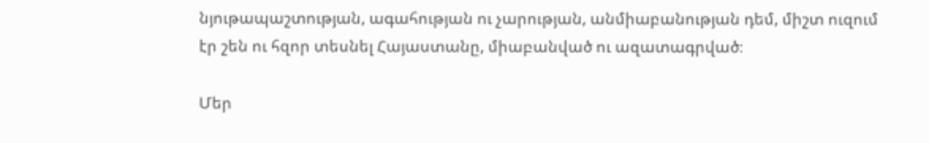նյութապաշտության, ագահության ու չարության, անմիաբանության դեմ, միշտ ուզում էր շեն ու հզոր տեսնել Հայաստանը, միաբանված ու ազատագրված։

Մեր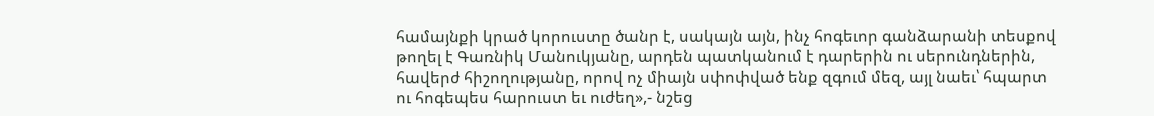համայնքի կրած կորուստը ծանր է, սակայն այն, ինչ հոգեւոր գանձարանի տեսքով թողել է Գառնիկ Մանուկյանը, արդեն պատկանում է դարերին ու սերունդներին, հավերժ հիշողությանը, որով ոչ միայն սփոփված ենք զգում մեզ, այլ նաեւ՝ հպարտ ու հոգեպես հարուստ եւ ուժեղ»,- նշեց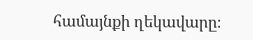համայնքի ղեկավարը։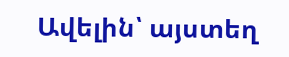Ավելին՝ այստեղ